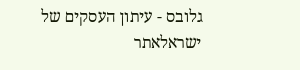גלובס - עיתון העסקים של ישראלאתר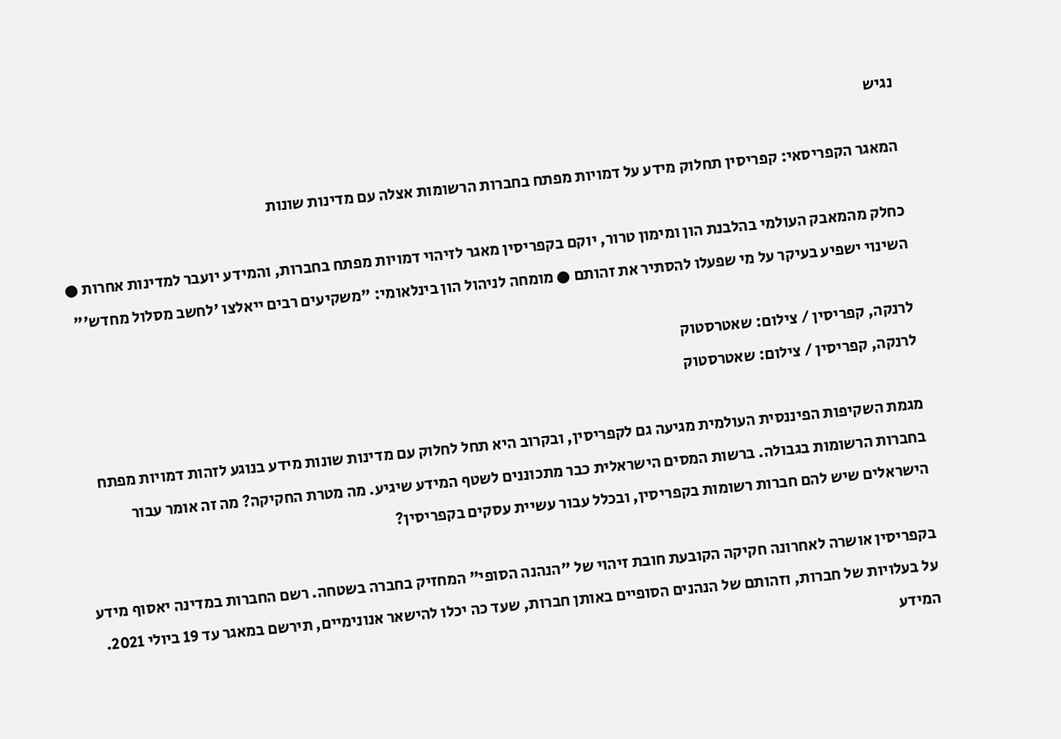נגיש

המאגר הקפריסאי: קפריסין תחלוק מידע על דמויות מפתח בחברות הרשומות אצלה עם מדינות שונות

כחלק מהמאבק העולמי בהלבנת הון ומימון טרור, יוקם בקפריסין מאגר לזיהוי דמויות מפתח בחברות, והמידע יועבר למדינות אחרות ● השינוי ישפיע בעיקר על מי שפעלו להסתיר את זהותם ● מומחה לניהול הון בינלאומי: "משקיעים רבים ייאלצו 'לחשב מסלול מחדש'"

לרנקה, קפריסין / צילום: שאטרסטוק
לרנקה, קפריסין / צילום: שאטרסטוק

מגמת השקיפות הפיננסית העולמית מגיעה גם לקפריסין, ובקרוב היא תחל לחלוק עם מדינות שונות מידע בנוגע לזהות דמויות מפתח בחברות הרשומות בגבולה. ברשות המסים הישראלית כבר מתכוננים לשטף המידע שיגיע. מה מטרת החקיקה? מה זה אומר עבור הישראלים שיש להם חברות רשומות בקפריסין, ובכלל עבור עשיית עסקים בקפריסין?

בקפריסין אושרה לאחרונה חקיקה הקובעת חובת זיהוי של "הנהנה הסופי" המחזיק בחברה בשטחה. רשם החברות במדינה יאסוף מידע על בעלויות של חברות, וזהותם של הנהנים הסופיים באותן חברות, שעד כה יכלו להישאר אנונימיים, תירשם במאגר עד 19 ביולי 2021. המידע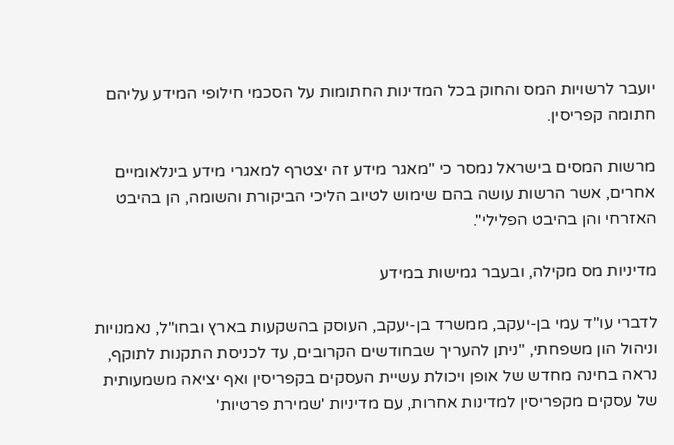יועבר לרשויות המס והחוק בכל המדינות החתומות על הסכמי חילופי המידע עליהם חתומה קפריסין.

מרשות המסים בישראל נמסר כי "מאגר מידע זה יצטרף למאגרי מידע בינלאומיים אחרים, אשר הרשות עושה בהם שימוש לטיוב הליכי הביקורת והשומה, הן בהיבט האזרחי והן בהיבט הפלילי".

מדיניות מס מקילה, ובעבר גמישות במידע

לדברי עו"ד עמי בן-יעקב, ממשרד בן-יעקב, העוסק בהשקעות בארץ ובחו"ל, נאמנויות וניהול הון משפחתי, "ניתן להעריך שבחודשים הקרובים, עד לכניסת התקנות לתוקף, נראה בחינה מחדש של אופן ויכולת עשיית העסקים בקפריסין ואף יציאה משמעותית של עסקים מקפריסין למדינות אחרות, עם מדיניות 'שמירת פרטיות'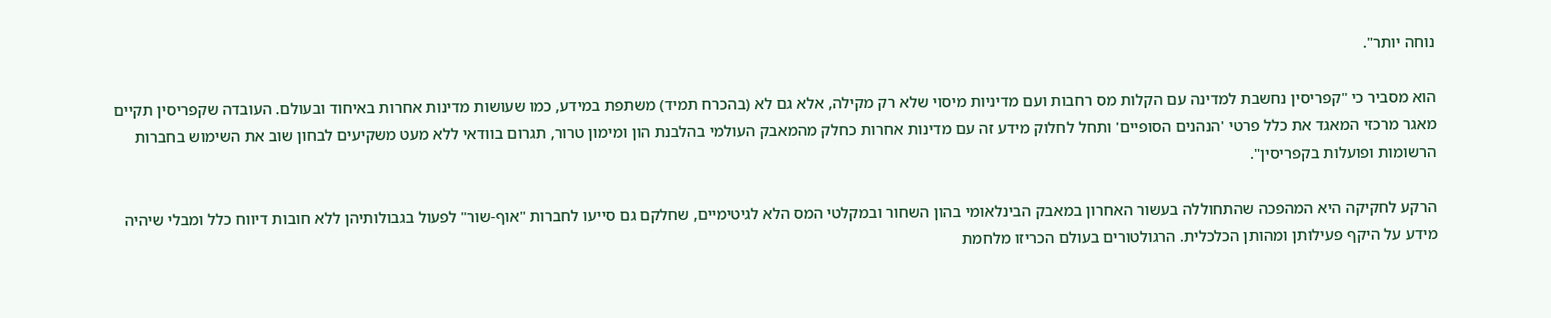נוחה יותר".

הוא מסביר כי "קפריסין נחשבת למדינה עם הקלות מס רחבות ועם מדיניות מיסוי שלא רק מקילה, אלא גם לא (בהכרח תמיד) משתפת במידע, כמו שעושות מדינות אחרות באיחוד ובעולם. העובדה שקפריסין תקיים מאגר מרכזי המאגד את כלל פרטי 'הנהנים הסופיים' ותחל לחלוק מידע זה עם מדינות אחרות כחלק מהמאבק העולמי בהלבנת הון ומימון טרור, תגרום בוודאי ללא מעט משקיעים לבחון שוב את השימוש בחברות הרשומות ופועלות בקפריסין".

הרקע לחקיקה היא המהפכה שהתחוללה בעשור האחרון במאבק הבינלאומי בהון השחור ובמקלטי המס הלא לגיטימיים, שחלקם גם סייעו לחברות "אוף-שור" לפעול בגבולותיהן ללא חובות דיווח כלל ומבלי שיהיה מידע על היקף פעילותן ומהותן הכלכלית. הרגולטורים בעולם הכריזו מלחמת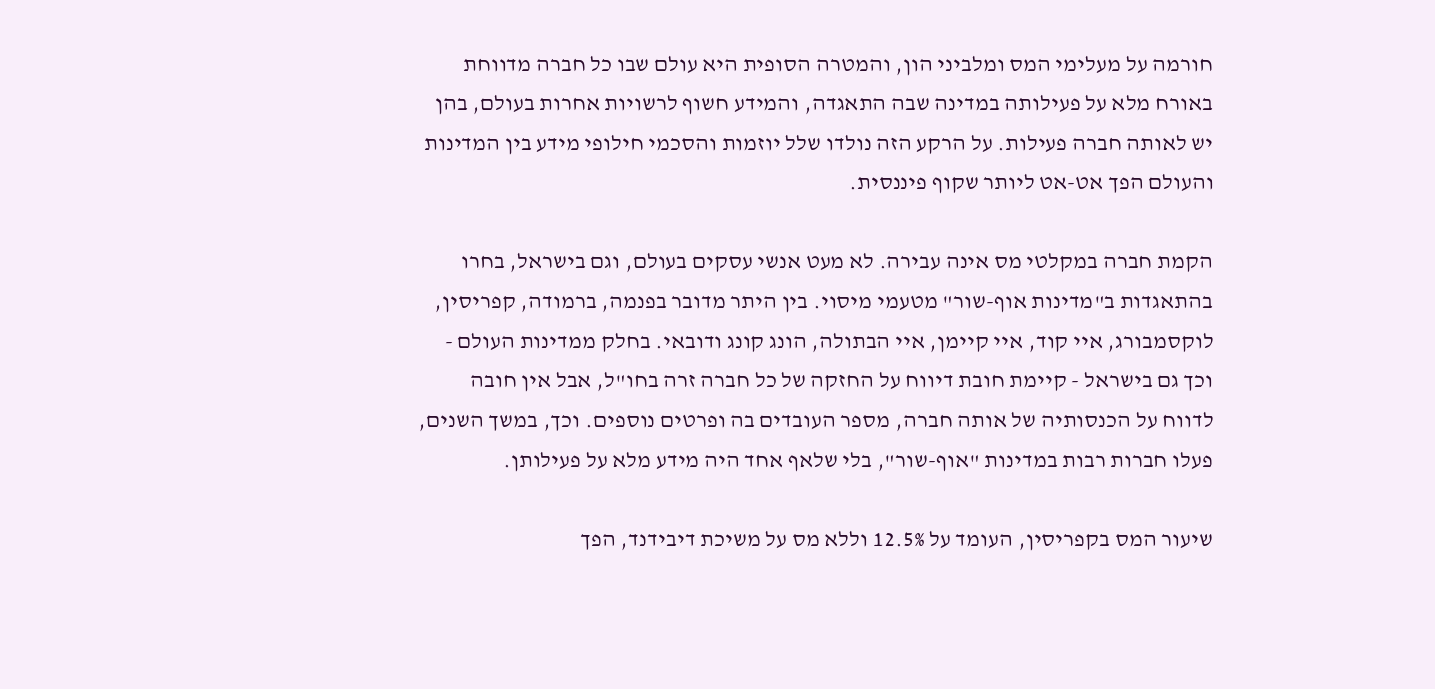חורמה על מעלימי המס ומלביני הון, והמטרה הסופית היא עולם שבו כל חברה מדווחת באורח מלא על פעילותה במדינה שבה התאגדה, והמידע חשוף לרשויות אחרות בעולם, בהן יש לאותה חברה פעילות. על הרקע הזה נולדו שלל יוזמות והסכמי חילופי מידע בין המדינות והעולם הפך אט-אט ליותר שקוף פיננסית.

הקמת חברה במקלטי מס אינה עבירה. לא מעט אנשי עסקים בעולם, וגם בישראל, בחרו בהתאגדות ב"מדינות אוף-שור" מטעמי מיסוי. בין היתר מדובר בפנמה, ברמודה, קפריסין, לוקסמבורג, איי קוד, איי קיימן, איי הבתולה, הונג קונג ודובאי. בחלק ממדינות העולם - וכך גם בישראל - קיימת חובת דיווח על החזקה של כל חברה זרה בחו"ל, אבל אין חובה לדווח על הכנסותיה של אותה חברה, מספר העובדים בה ופרטים נוספים. וכך, במשך השנים, פעלו חברות רבות במדינות "אוף-שור", בלי שלאף אחד היה מידע מלא על פעילותן.

שיעור המס בקפריסין, העומד על 12.5% וללא מס על משיכת דיבידנד, הפך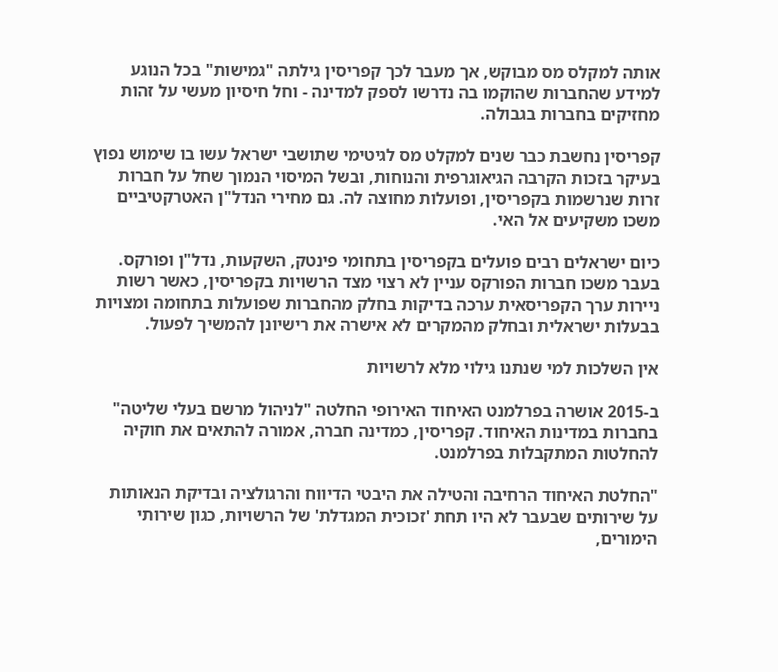אותה למקלס מס מבוקש, אך מעבר לכך קפריסין גילתה "גמישות" בכל הנוגע למידע שהחברות שהוקמו בה נדרשו לספק למדינה - וחל חיסיון מעשי על זהות מחזיקים בחברות בגבולה.

קפריסין נחשבת כבר שנים למקלט מס לגיטימי שתושבי ישראל עשו בו שימוש נפוץ בעיקר בזכות הקרבה הגיאוגרפית והנוחות, ובשל המיסוי הנמוך שחל על חברות זרות שנרשמות בקפריסין, ופועלות מחוצה לה. גם מחירי הנדל"ן האטרקטיביים משכו משקיעים אל האי.

כיום ישראלים רבים פועלים בקפריסין בתחומי פינטק, השקעות, נדל"ן ופורקס. בעבר משכו חברות הפורקס עניין לא רצוי מצד הרשויות בקפריסין, כאשר רשות ניירות ערך הקפריסאית ערכה בדיקות בחלק מהחברות שפועלות בתחומה ומצויות בבעלות ישראלית ובחלק מהמקרים לא אישרה את רישיונן להמשיך לפעול.

אין השלכות למי שנתנו גילוי מלא לרשויות

ב-2015 אושרה בפרלמנט האיחוד האירופי החלטה "לניהול מרשם בעלי שליטה" בחברות במדינות האיחוד. קפריסין, כמדינה חברה, אמורה להתאים את חוקיה להחלטות המתקבלות בפרלמנט.

"החלטת האיחוד הרחיבה והטילה את היבטי הדיווח והרגולציה ובדיקת הנאותות על שירותים שבעבר לא היו תחת 'זכוכית המגדלת' של הרשויות, כגון שירותי הימורים,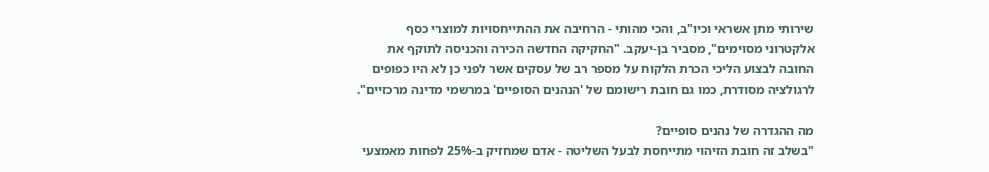שירותי מתן אשראי וכיו"ב, והכי מהותי - הרחיבה את ההתייחסויות למוצרי כסף אלקטרוני מסוימים", מסביר בן-יעקב. "החקיקה החדשה הכירה והכניסה לתוקף את החובה לבצוע הליכי הכרת הלקוח על מספר רב של עסקים אשר לפני כן לא היו כפופים לרגולציה מסודרת, כמו גם חובת רישומם של 'הנהנים הסופיים' במרשמי מדינה מרכזיים".

מה ההגדרה של נהנים סופיים?
"בשלב זה חובת הזיהוי מתייחסת לבעל השליטה - אדם שמחזיק ב-25% לפחות מאמצעי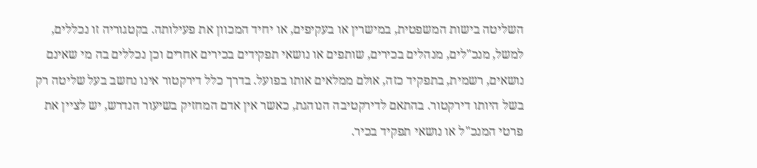השליטה בישות המשפטית, במישרין או בעקיפים, או יחיד המכוון את פעילותה. בקטגוריה זו נכללים, למשל, מנכ"לים, מנהלים בכירים, שותפים או נושאי תפקידים בכירים אחרים וכן נכללים בה מי שאינם נושאים, רשמית, בתפקיד כזה, אולם ממלאים אותו בפועל. בדרך כלל דירקטור אינו נחשב בעל שליטה רק בשל היותו דירקטור. בהתאם לדירקטיבה הנוהגת, כאשר אין אדם המחזיק בשיעור הנדרש, יש לציין את פרטי המנכ"ל או נושאי תפקיד בכיר.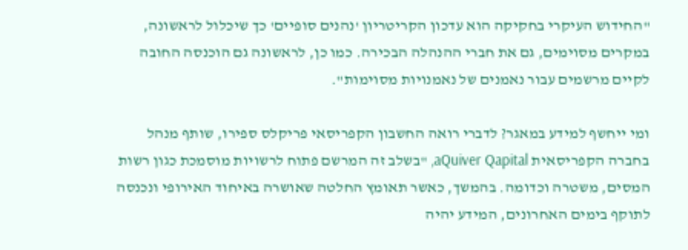"החידוש העיקרי בחקיקה הוא עדכון הקריטריון 'נהנים סופיים' כך שיכלול לראשונה, במקרים מסוימים, גם את חברי ההנהלה הבכירה. כמו כן, לראשונה גם הוכנסה החובה לקיים מרשמים עבור נאמנים של נאמנויות מסוימות".

ומי ייחשף למידע במאגר? לדברי רואה החשבון הקפריסאי פריקלס ספירו, שותף מנהל בחברה הקפריסאית aQuiver Qapital, "בשלב זה המרשם פתוח לרשויות מוסמכת כגון רשות המסים, משטרה וכדומה. בהמשך, כאשר תאומץ החלטה שאושרה באיחוד האירופי ונכנסה לתוקף בימים האחרונים, המידע יהיה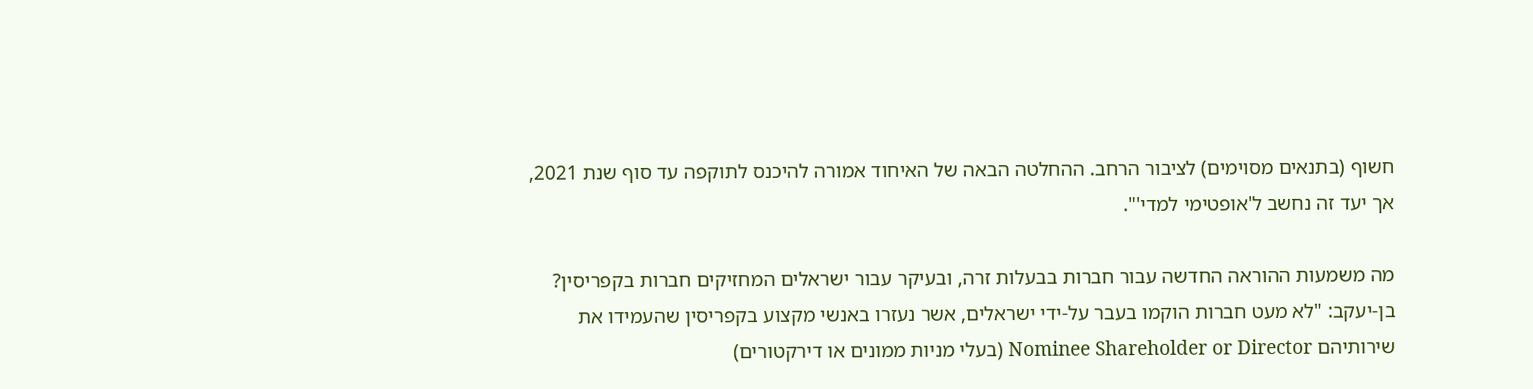חשוף (בתנאים מסוימים) לציבור הרחב. ההחלטה הבאה של האיחוד אמורה להיכנס לתוקפה עד סוף שנת 2021, אך יעד זה נחשב ל'אופטימי למדי'".

מה משמעות ההוראה החדשה עבור חברות בבעלות זרה, ובעיקר עבור ישראלים המחזיקים חברות בקפריסין?
בן-יעקב: "לא מעט חברות הוקמו בעבר על-ידי ישראלים, אשר נעזרו באנשי מקצוע בקפריסין שהעמידו את שירותיהם Nominee Shareholder or Director (בעלי מניות ממונים או דירקטורים)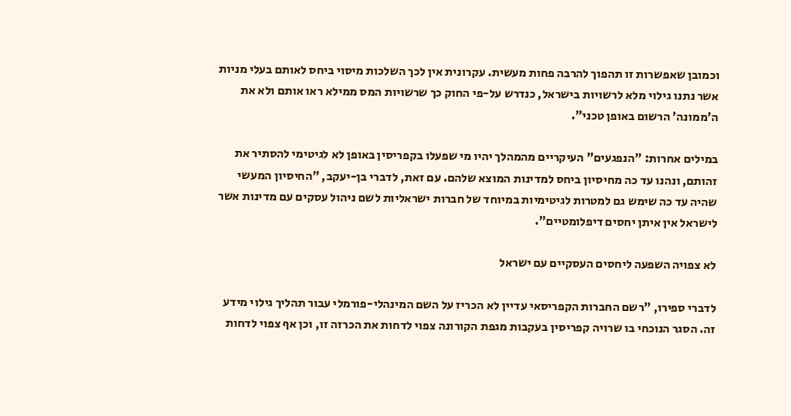וכמובן שאפשרות זו תהפוך להרבה פחות מעשית. עקרונית אין לכך השלכות מיסוי ביחס לאותם בעלי מניות אשר נתנו גילוי מלא לרשויות בישראל, כנדרש על-פי החוק כך שרשויות המס ממילא ראו אותם ולא את ה'ממונה' הרשום באופן טכני".

במילים אחרות: "הנפגעים" העיקריים מהמהלך יהיו מי שפעלו בקפריסין באופן לא לגיטימי להסתיר את זהותם, ונהנו עד כה מחיסיון ביחס למדינות המוצא שלהם. עם זאת, לדברי בן-יעקב, "החיסיון המעשי שהיה עד כה שימש גם למטרות לגיטימיות במיוחד של חברות ישראליות לשם ניהול עסקים עם מדינות אשר לישראל אין איתן יחסים דיפלומטיים".

לא צפויה השפעה ליחסים העסקיים עם ישראל

לדברי ספירו, "רשם החברות הקפריסאי עדיין לא הכריז על השם המינהלי-פורמלי עבור תהליך גילוי מידע זה. הסגר הנוכחי בו שרויה קפריסין בעקבות מגפת הקורונה צפוי לדחות את הכרזה זו, וכן אף צפוי לדחות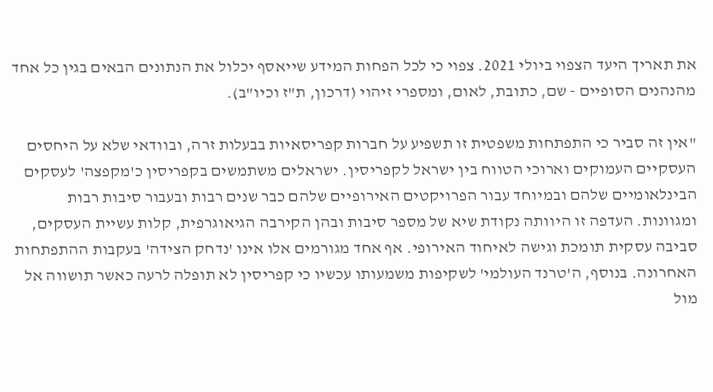את תאריך היעד הצפוי ביולי 2021. צפוי כי לכל הפחות המידע שייאסף יכלול את הנתונים הבאים בגין כל אחד מהנהנים הסופיים - שם, כתובת, לאום, ומספרי זיהוי (דרכון, ת"ז וכיו"ב).

"אין זה סביר כי התפתחות משפטית זו תשפיע על חברות קפריסאיות בבעלות זרה, ובוודאי שלא על היחסים העסקיים העמוקים וארוכי הטווח בין ישראל לקפריסין. ישראלים משתמשים בקפריסין כ'מקפצה' לעסקים הבינלאומיים שלהם ובמיוחד עבור הפרויקטים האירופיים שלהם כבר שנים רבות ובעבור סיבות רבות ומגוונות. העדפה זו היוותה נקודת שיא של מספר סיבות ובהן הקירבה הגיאוגרפית, קלות עשיית העסקים, סביבה עסקית תומכת וגישה לאיחוד האירופי. אף אחד מגורמים אלו אינו 'נדחק הצידה' בעקבות ההתפתחות האחרונה. בנוסף, ה'טרנד העולמי' לשקיפות משמעותו עכשיו כי קפריסין לא תופלה לרעה כאשר תושווה אל מול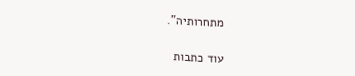מתחרותיה".

עוד כתבות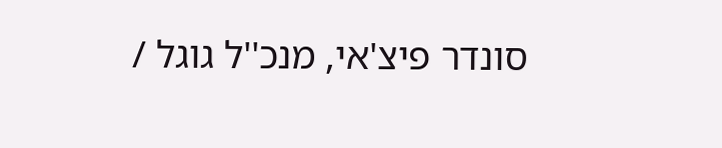סונדר פיצ'אי, מנכ''ל גוגל /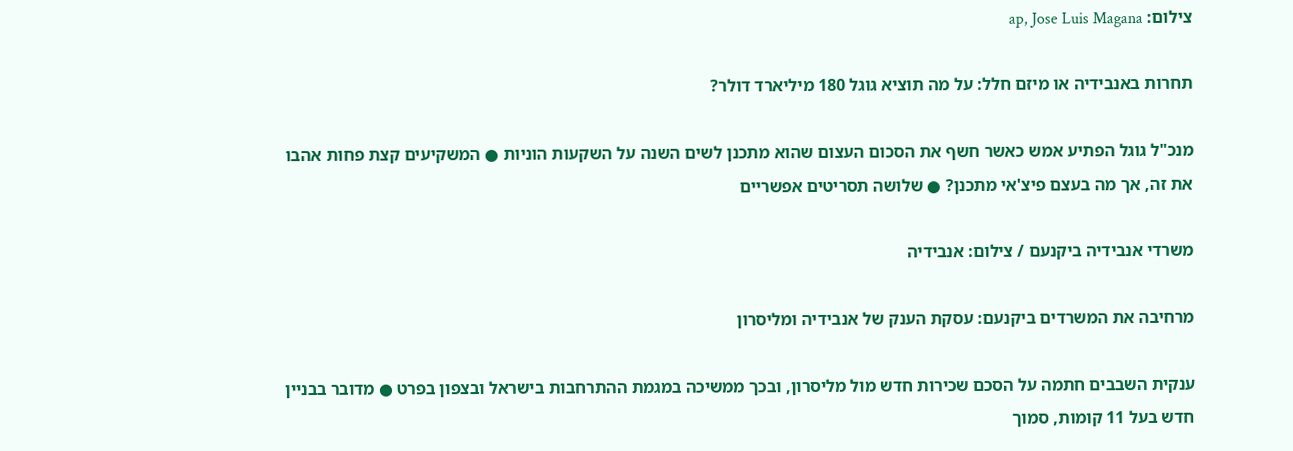צילום: ap, Jose Luis Magana

תחרות באנבידיה או מיזם חלל: על מה תוציא גוגל 180 מיליארד דולר?

מנכ"ל גוגל הפתיע אמש כאשר חשף את הסכום העצום שהוא מתכנן לשים השנה על השקעות הוניות ● המשקיעים קצת פחות אהבו את זה, אך מה בעצם פיצ'אי מתכנן? ● שלושה תסריטים אפשריים

משרדי אנבידיה ביקנעם / צילום: אנבידיה

מרחיבה את המשרדים ביקנעם: עסקת הענק של אנבידיה ומליסרון

ענקית השבבים חתמה על הסכם שכירות חדש מול מליסרון, ובכך ממשיכה במגמת ההתרחבות בישראל ובצפון בפרט ● מדובר בבניין חדש בעל 11 קומות, סמוך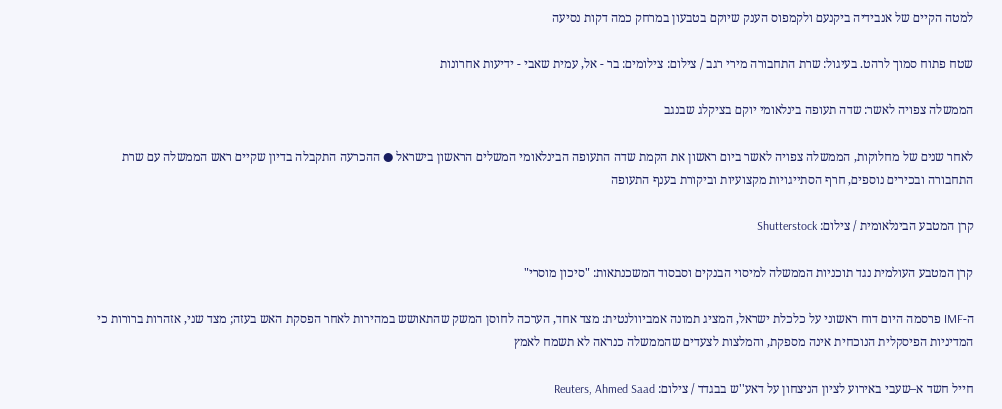למטה הקיים של אנבידיה ביקנעם ולקמפוס הענק שיוקם בטבעון במרחק כמה דקות נסיעה

שטח פתוח סמוך לרהט. בעיגול: שרת התחבורה מירי רגב / צילום: צילומים: בר - אל, עמית שאבי - ידיעות אחרונות

הממשלה צפויה לאשר: שדה תעופה בינלאומי יוקם בציקלג שבנגב

לאחר שנים של מחלוקות, הממשלה צפויה לאשר ביום ראשון את הקמת שדה התעופה הבינלאומי המשלים הראשון בישראל ● ההכרעה התקבלה בדיון שקיים ראש הממשלה עם שרת התחבורה ובכירים נוספים, חרף הסתייגויות מקצועיות וביקורת בענף התעופה

קרן המטבע הבינלאומית / צילום: Shutterstock

קרן המטבע העולמית נגד תוכניות הממשלה למיסוי הבנקים וסבסוד המשכנתאות: "סיכון מוסרי"

ה-IMF פרסמה היום דוח ראשוני על כלכלת ישראל, המציג תמונה אמביוולנטית: מצד אחד, הערכה לחוסן המשק שהתאושש במהירות לאחר הפסקת האש בעזה; מצד שני, אזהרות ברורות כי המדיניות הפיסקלית הנוכחית אינה מספקת, והמלצות לצעדים שהממשלה כנראה לא תשמח לאמץ

חייל חשד א–שעבי באירוע לציון הניצחון על דאע''ש בבגדד / צילום: Reuters, Ahmed Saad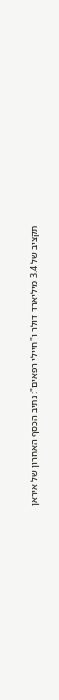תקציב של 3.4 מיליארד דולר ו"חיילי רפאים": נתיב הכסף האחרון של איראן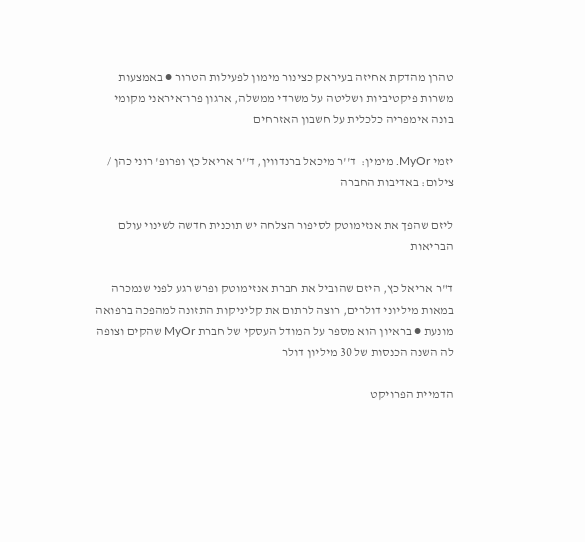טהרן מהדקת אחיזה בעיראק כצינור מימון לפעילות הטרור ● באמצעות משרות פיקטיביות ושליטה על משרדי ממשלה, ארגון פרו־איראני מקומי בונה אימפריה כלכלית על חשבון האזרחים

יזמי MyOr. מימין:  ד''ר מיכאל ברנדווין, ד''ר אריאל כץ ופרופ' רוני כהן / צילום: באדיבות החברה

ליזם שהפך את אנזימוטק לסיפור הצלחה יש תוכנית חדשה לשינוי עולם הבריאות

ד"ר אריאל כץ, היזם שהוביל את חברת אנזימוטק ופרש רגע לפני שנמכרה במאות מיליוני דולרים, רוצה לרתום את קליניקות התזונה למהפכה ברפואה מונעת ● בראיון הוא מספר על המודל העסקי של חברת MyOr שהקים וצופה לה השנה הכנסות של 30 מיליון דולר

הדמיית הפרויקט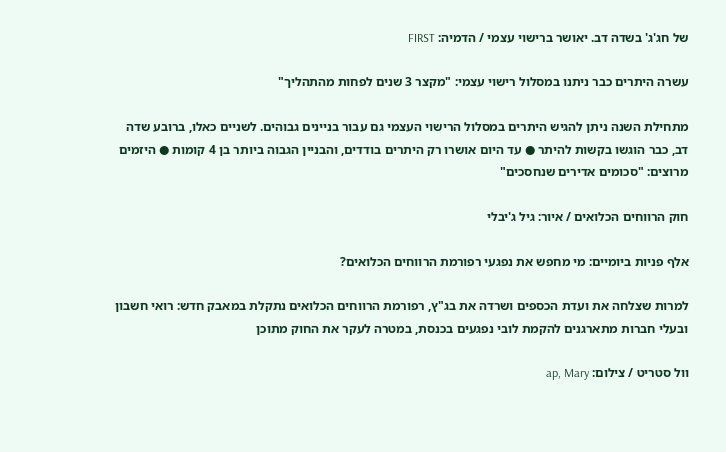של חג'ג' בשדה דב. יאושר ברישוי עצמי / הדמיה: FIRST

עשרה היתרים כבר ניתנו במסלול רישוי עצמי: "מקצר 3 שנים לפחות מהתהליך"

מתחילת השנה ניתן להגיש היתרים במסלול הרישוי העצמי גם עבור בניינים גבוהים. לשניים כאלו, ברובע שדה דב, כבר הוגשו בקשות להיתר ● עד היום אושרו רק היתרים בודדים, והבניין הגבוה ביותר בן 4 קומות ● היזמים מרוצים: "סכומים אדירים שנחסכים"

חוק הרווחים הכלואים / איור: גיל ג'יבלי

אלף פניות ביומיים: מי מחפש את נפגעי רפורמת הרווחים הכלואים?

למרות שצלחה את ועדת הכספים ושרדה את בג"ץ, רפורמת הרווחים הכלואים נתקלת במאבק חדש: רואי חשבון ובעלי חברות מתארגנים להקמת לובי נפגעים בכנסת, במטרה לעקר את החוק מתוכן

וול סטריט / צילום: ap, Mary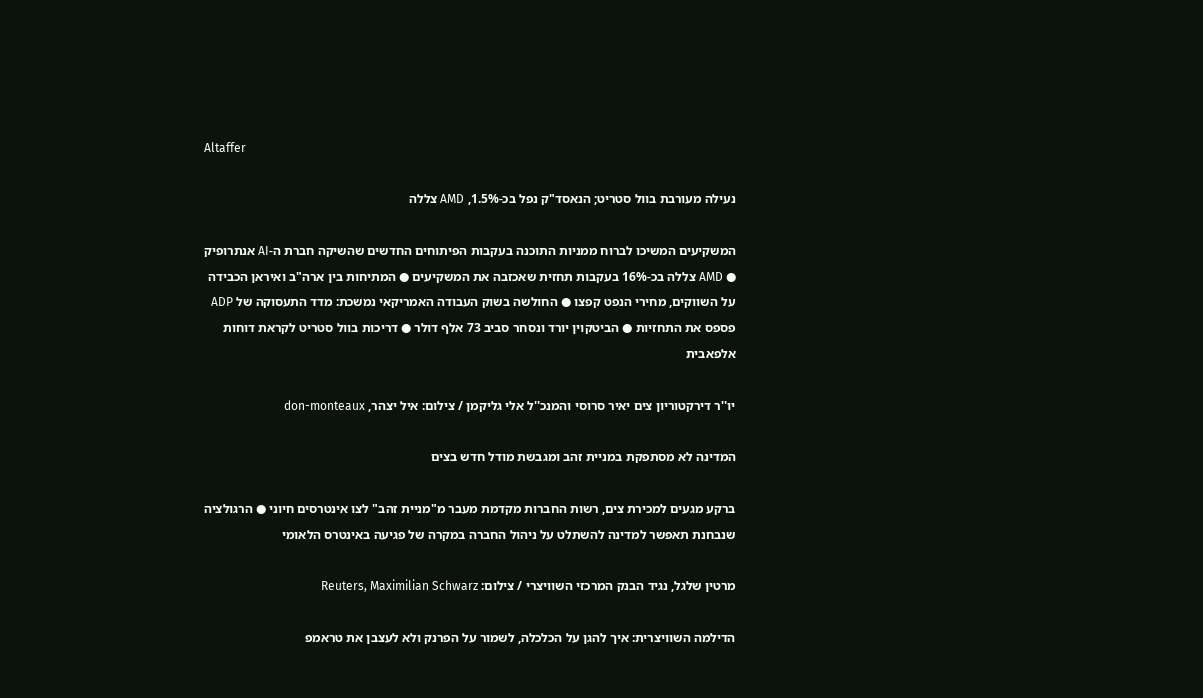Altaffer

נעילה מעורבת בוול סטריט; הנאסד"ק נפל בכ-1.5%, AMD צללה

המשקיעים המשיכו לברוח ממניות התוכנה בעקבות הפיתוחים החדשים שהשיקה חברת ה-AI אנתרופיק ● AMD צללה בכ-16% בעקבות תחזית שאכזבה את המשקיעים ● המתיחות בין ארה"ב ואיראן הכבידה על השווקים, מחירי הנפט קפצו ● החולשה בשוק העבודה האמריקאי נמשכת: מדד התעסוקה של ADP פספס את התחזיות ● הביטקוין יורד ונסחר סביב 73 אלף דולר ● דריכות בוול סטריט לקראת דוחות אלפאבית

יו''ר דירקטוריון צים יאיר סרוסי והמנכ''ל אלי גליקמן / צילום: איל יצהר, don-monteaux

המדינה לא מסתפקת במניית זהב ומגבשת מודל חדש בצים

ברקע מגעים למכירת צים, רשות החברות מקדמת מעבר מ"מניית זהב" לצו אינטרסים חיוני ● הרגולציה שנבחנת תאפשר למדינה להשתלט על ניהול החברה במקרה של פגיעה באינטרס הלאומי

מרטין שלגל, נגיד הבנק המרכזי השוויצרי / צילום: Reuters, Maximilian Schwarz

הדילמה השוויצרית: איך להגן על הכלכלה, לשמור על הפרנק ולא לעצבן את טראמפ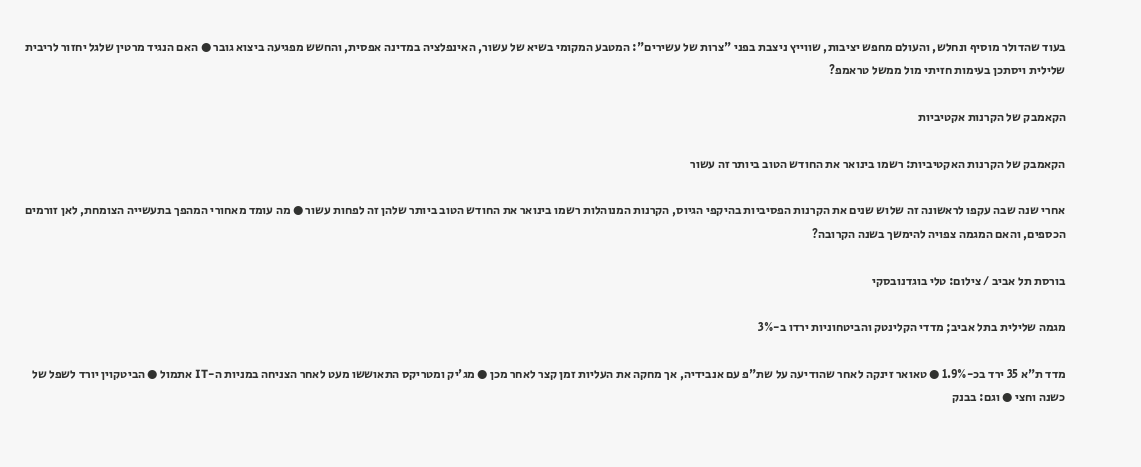בעוד שהדולר מוסיף ונחלש, והעולם מחפש יציבות, שווייץ ניצבת בפני "צרות של עשירים": המטבע המקומי בשיא של עשור, האינפלציה במדינה אפסית, והחשש מפגיעה ביצוא גובר ● האם הנגיד מרטין שלגל יחזור לריבית שלילית ויסתכן בעימות חזיתי מול ממשל טראמפ?

הקאמבק של הקרנות אקטיביות

הקאמבק של הקרנות האקטיביות: רשמו בינואר את החודש הטוב ביותר זה עשור

אחרי שנה שבה עקפו לראשונה זה שלוש שנים את הקרנות הפסיביות בהיקפי הגיוס, הקרנות המנוהלות רשמו בינואר את החודש הטוב ביותר שלהן זה לפחות עשור ● מה עומד מאחורי המהפך בתעשייה הצומחת, לאן זורמים הכספים, והאם המגמה צפויה להימשך בשנה הקרובה?

בורסת תל אביב / צילום: טלי בוגדנובסקי

מגמה שלילית בתל אביב; מדדי הקלינטק והביטחוניות ירדו ב-3%

מדד ת"א 35 ירד בכ-1.9% ● טאואר זינקה לאחר שהודיעה על שת"פ עם אנבידיה, אך מחקה את העליות זמן קצר לאחר מכן ● מג'יק ומטריקס התאוששו מעט לאחר הצניחה במניות ה-IT אתמול ● הביטקוין יורד לשפל של כשנה וחצי ● וגם: בבנק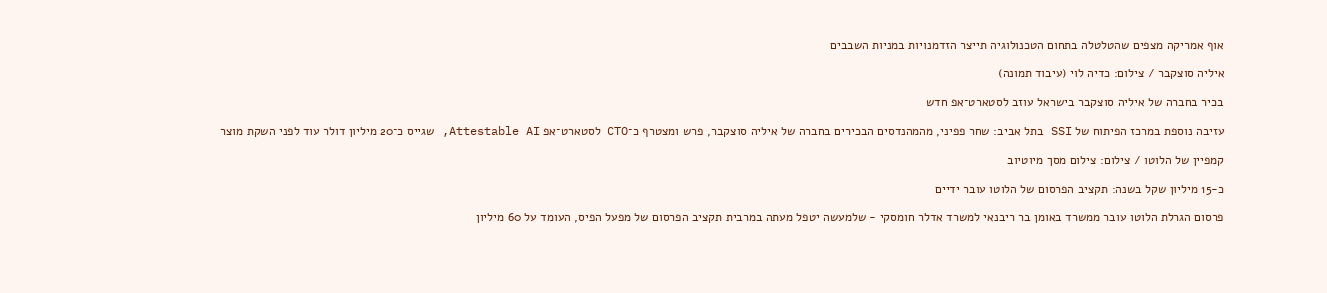אוף אמריקה מצפים שהטלטלה בתחום הטכנולוגיה תייצר הזדמנויות במניות השבבים

איליה סוצקבר / צילום: כדיה לוי (עיבוד תמונה)

בכיר בחברה של איליה סוצקבר בישראל עוזב לסטארט־אפ חדש

עזיבה נוספת במרכז הפיתוח של SSI בתל אביב: שחר פפיני, מהמהנדסים הבכירים בחברה של איליה סוצקבר, פרש ומצטרף כ־CTO לסטארט־אפ Attestable AI, שגייס כ־20 מיליון דולר עוד לפני השקת מוצר

קמפיין של הלוטו / צילום: צילום מסך מיוטיוב

כ-15 מיליון שקל בשנה: תקציב הפרסום של הלוטו עובר ידיים

פרסום הגרלת הלוטו עובר ממשרד באומן בר ריבנאי למשרד אדלר חומסקי - שלמעשה יטפל מעתה במרבית תקציב הפרסום של מפעל הפיס, העומד על 60 מיליון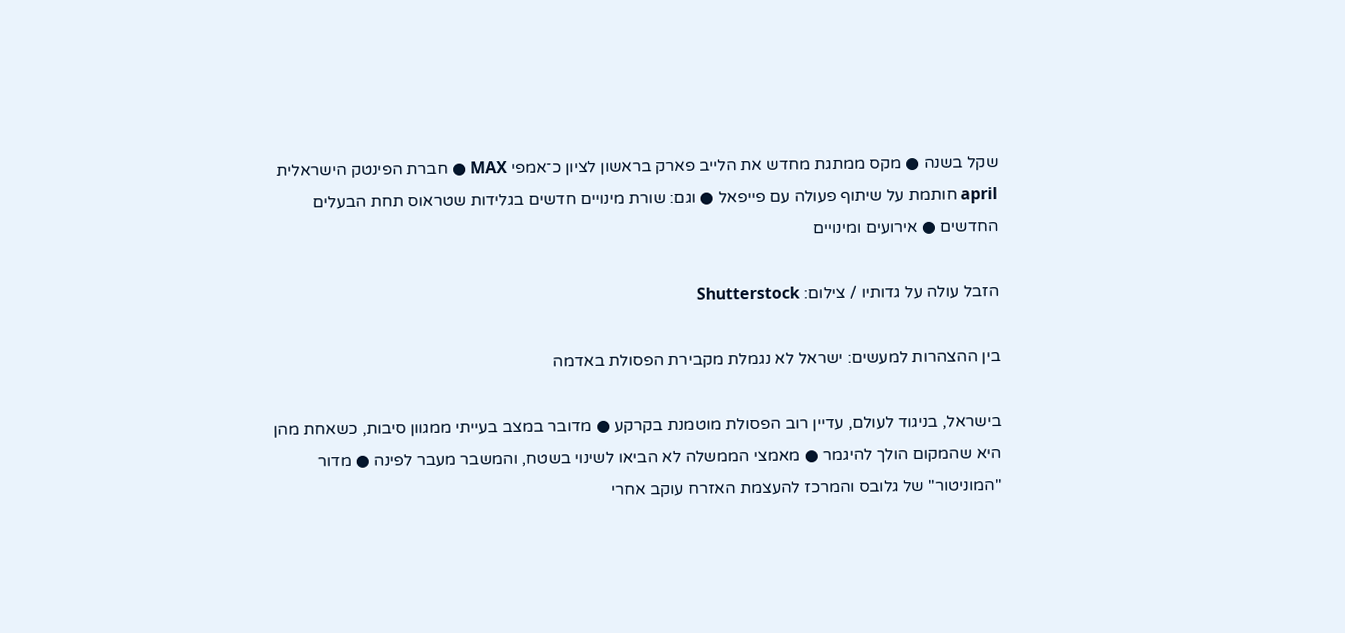שקל בשנה ● מקס ממתגת מחדש את הלייב פארק בראשון לציון כ־אמפי MAX ● חברת הפינטק הישראלית april חותמת על שיתוף פעולה עם פייפאל ● וגם: שורת מינויים חדשים בגלידות שטראוס תחת הבעלים החדשים ● אירועים ומינויים

הזבל עולה על גדותיו / צילום: Shutterstock

בין ההצהרות למעשים: ישראל לא נגמלת מקבירת הפסולת באדמה

בישראל, בניגוד לעולם, עדיין רוב הפסולת מוטמנת בקרקע ● מדובר במצב בעייתי ממגוון סיבות, כשאחת מהן היא שהמקום הולך להיגמר ● מאמצי הממשלה לא הביאו לשינוי בשטח, והמשבר מעבר לפינה ● מדור "המוניטור" של גלובס והמרכז להעצמת האזרח עוקב אחרי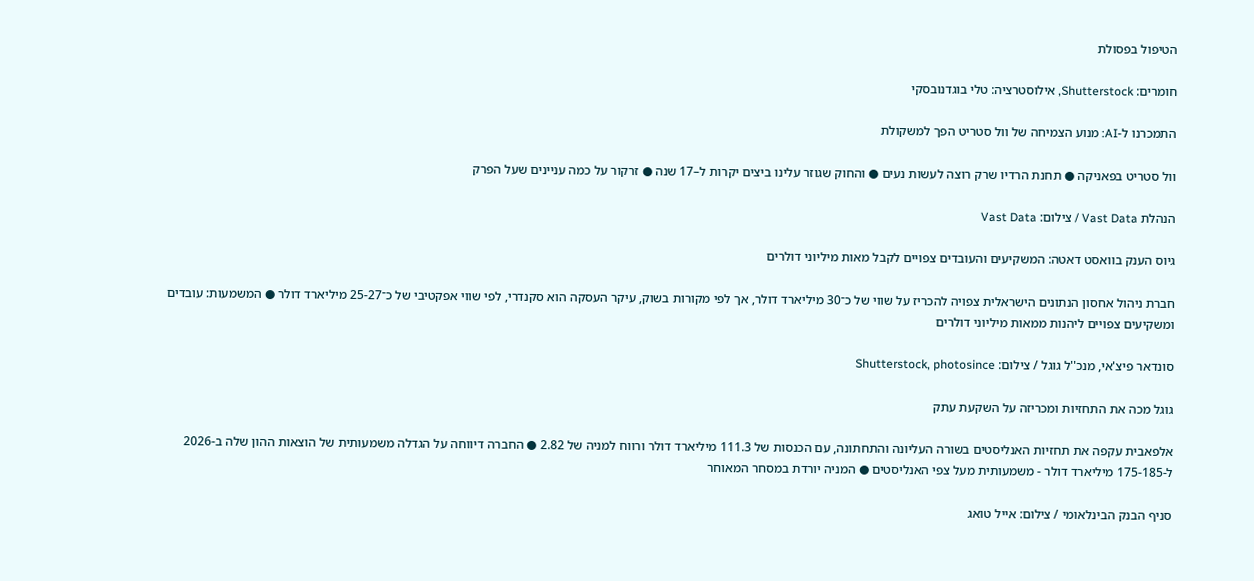הטיפול בפסולת

חומרים: Shutterstock, אילוסטרציה: טלי בוגדנובסקי

התמכרנו ל-AI: מנוע הצמיחה של וול סטריט הפך למשקולת

וול סטריט בפאניקה ● תחנת הרדיו שרק רוצה לעשות נעים ● והחוק שגוזר עלינו ביצים יקרות ל–17 שנה ● זרקור על כמה עניינים שעל הפרק

הנהלת Vast Data / צילום: Vast Data

גיוס הענק בוואסט דאטה: המשקיעים והעובדים צפויים לקבל מאות מיליוני דולרים

חברת ניהול אחסון הנתונים הישראלית צפויה להכריז על שווי של כ־30 מיליארד דולר, אך לפי מקורות בשוק, עיקר העסקה הוא סקנדרי, לפי שווי אפקטיבי של כ־25-27 מיליארד דולר ● המשמעות: עובדים ומשקיעים צפויים ליהנות ממאות מיליוני דולרים

סונדאר פיצ'אי, מנכ''ל גוגל / צילום: Shutterstock, photosince

גוגל מכה את התחזיות ומכריזה על השקעת עתק

אלפאבית עקפה את תחזיות האנליסטים בשורה העליונה והתחתונה, עם הכנסות של 111.3 מיליארד דולר ורווח למניה של 2.82 ● החברה דיווחה על הגדלה משמעותית של הוצאות ההון שלה ב-2026 ל-175-185 מיליארד דולר - משמעותית מעל צפי האנליסטים ● המניה יורדת במסחר המאוחר

סניף הבנק הבינלאומי / צילום: אייל טואג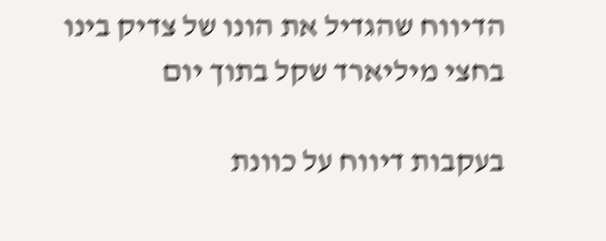הדיווח שהגדיל את הונו של צדיק בינו בחצי מיליארד שקל בתוך יום

בעקבות דיווח על כוונת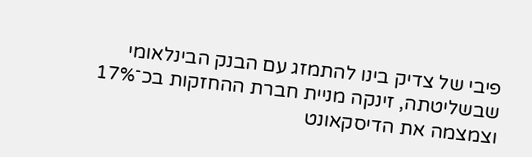פיבי של צדיק בינו להתמזג עם הבנק הבינלאומי שבשליטתה, זינקה מניית חברת ההחזקות בכ־17% וצמצמה את הדיסקאונט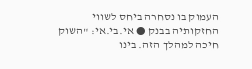העמוק בו נסחרה ביחס לשווי החזקותיה בבנק ● אי.בי.אי: "השוק חיכה למהלך הזה. בינו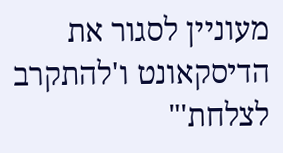מעוניין לסגור את הדיסקאונט ו'להתקרב לצלחת'"